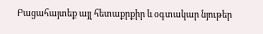Բացահայտեք այլ հետաքրքիր և օգտակար նյութեր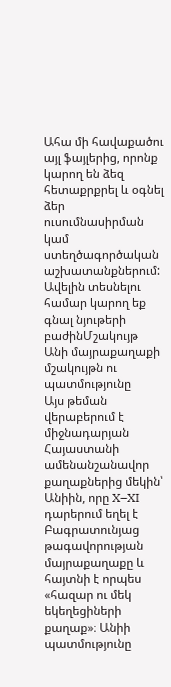Ահա մի հավաքածու այլ ֆայլերից, որոնք կարող են ձեզ հետաքրքրել և օգնել ձեր ուսումնասիրման կամ ստեղծագործական աշխատանքներում: Ավելին տեսնելու համար կարող եք գնալ նյութերի բաժինՄշակույթ
Անի մայրաքաղաքի մշակույթն ու պատմությունը
Այս թեման վերաբերում է միջնադարյան Հայաստանի ամենանշանավոր քաղաքներից մեկին՝ Անիին, որը X–XI դարերում եղել է Բագրատունյաց թագավորության մայրաքաղաքը և հայտնի է որպես «հազար ու մեկ եկեղեցիների քաղաք»։ Անիի պատմությունը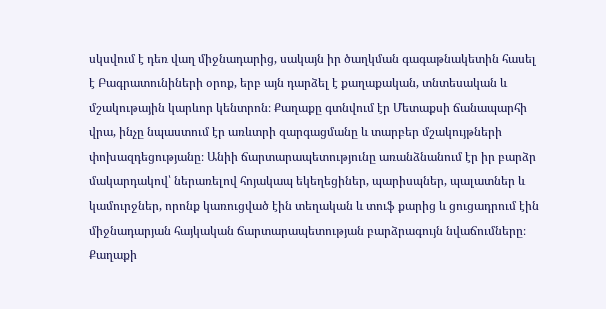սկսվում է դեռ վաղ միջնադարից, սակայն իր ծաղկման գագաթնակետին հասել է Բագրատունիների օրոք, երբ այն դարձել է քաղաքական, տնտեսական և մշակութային կարևոր կենտրոն։ Քաղաքը գտնվում էր Մետաքսի ճանապարհի վրա, ինչը նպաստում էր առևտրի զարգացմանը և տարբեր մշակույթների փոխազդեցությանը։ Անիի ճարտարապետությունը առանձնանում էր իր բարձր մակարդակով՝ ներառելով հոյակապ եկեղեցիներ, պարիսպներ, պալատներ և կամուրջներ, որոնք կառուցված էին տեղական և տուֆ քարից և ցուցադրում էին միջնադարյան հայկական ճարտարապետության բարձրագույն նվաճումները։ Քաղաքի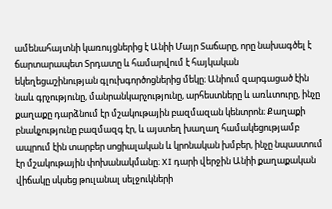ամենահայտնի կառույցներից է Անիի Մայր Տաճարը, որը նախագծել է ճարտարապետ Տրդատը և համարվում է հայկական եկեղեցաշինության գլուխգործոցներից մեկը։ Անիում զարգացած էին նաև գրչությունը, մանրանկարչությունը, արհեստները և առևտուրը, ինչը քաղաքը դարձնում էր մշակութային բազմազան կենտրոն։ Քաղաքի բնակչությունը բազմազգ էր, և այստեղ խաղաղ համակեցությամբ ապրում էին տարբեր սոցիալական և կրոնական խմբեր, ինչը նպաստում էր մշակութային փոխանակմանը։ XI դարի վերջին Անիի քաղաքական վիճակը սկսեց թուլանալ սելջուկների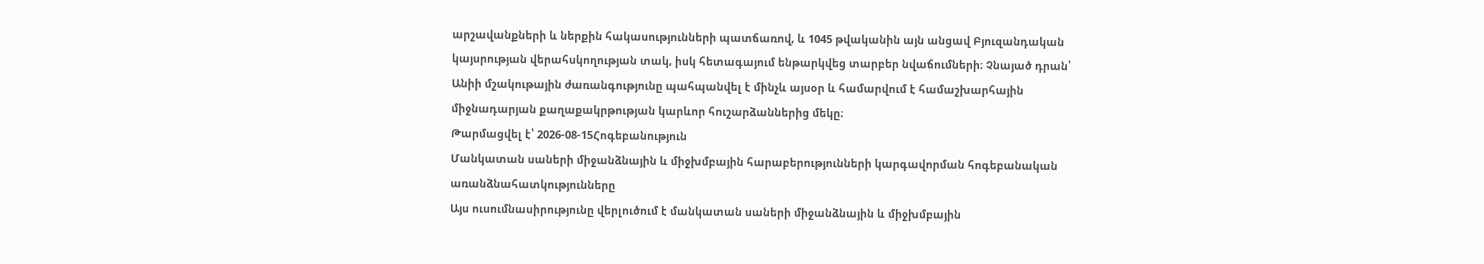արշավանքների և ներքին հակասությունների պատճառով, և 1045 թվականին այն անցավ Բյուզանդական կայսրության վերահսկողության տակ, իսկ հետագայում ենթարկվեց տարբեր նվաճումների։ Չնայած դրան՝ Անիի մշակութային ժառանգությունը պահպանվել է մինչև այսօր և համարվում է համաշխարհային միջնադարյան քաղաքակրթության կարևոր հուշարձաններից մեկը։
Թարմացվել է՝ 2026-08-15Հոգեբանություն
Մանկատան սաների միջանձնային և միջխմբային հարաբերությունների կարգավորման հոգեբանական առանձնահատկությունները
Այս ուսումնասիրությունը վերլուծում է մանկատան սաների միջանձնային և միջխմբային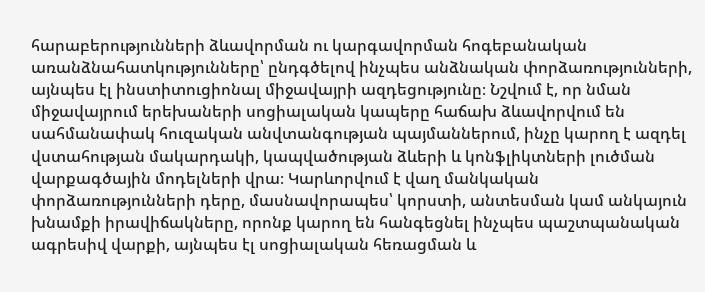հարաբերությունների ձևավորման ու կարգավորման հոգեբանական առանձնահատկությունները՝ ընդգծելով ինչպես անձնական փորձառությունների, այնպես էլ ինստիտուցիոնալ միջավայրի ազդեցությունը։ Նշվում է, որ նման միջավայրում երեխաների սոցիալական կապերը հաճախ ձևավորվում են սահմանափակ հուզական անվտանգության պայմաններում, ինչը կարող է ազդել վստահության մակարդակի, կապվածության ձևերի և կոնֆլիկտների լուծման վարքագծային մոդելների վրա։ Կարևորվում է վաղ մանկական փորձառությունների դերը, մասնավորապես՝ կորստի, անտեսման կամ անկայուն խնամքի իրավիճակները, որոնք կարող են հանգեցնել ինչպես պաշտպանական ագրեսիվ վարքի, այնպես էլ սոցիալական հեռացման և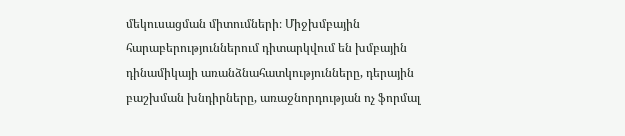մեկուսացման միտումների։ Միջխմբային հարաբերություններում դիտարկվում են խմբային դինամիկայի առանձնահատկությունները, դերային բաշխման խնդիրները, առաջնորդության ոչ ֆորմալ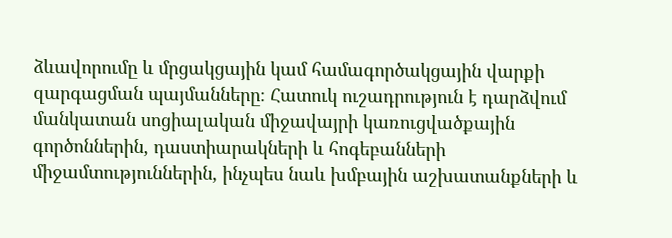ձևավորումը և մրցակցային կամ համագործակցային վարքի զարգացման պայմանները։ Հատուկ ուշադրություն է դարձվում մանկատան սոցիալական միջավայրի կառուցվածքային գործոններին, դաստիարակների և հոգեբանների միջամտություններին, ինչպես նաև խմբային աշխատանքների և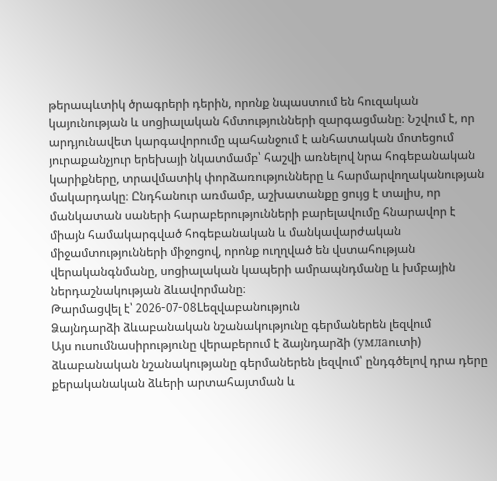թերապևտիկ ծրագրերի դերին, որոնք նպաստում են հուզական կայունության և սոցիալական հմտությունների զարգացմանը։ Նշվում է, որ արդյունավետ կարգավորումը պահանջում է անհատական մոտեցում յուրաքանչյուր երեխայի նկատմամբ՝ հաշվի առնելով նրա հոգեբանական կարիքները, տրավմատիկ փորձառությունները և հարմարվողականության մակարդակը։ Ընդհանուր առմամբ, աշխատանքը ցույց է տալիս, որ մանկատան սաների հարաբերությունների բարելավումը հնարավոր է միայն համակարգված հոգեբանական և մանկավարժական միջամտությունների միջոցով, որոնք ուղղված են վստահության վերականգնմանը, սոցիալական կապերի ամրապնդմանը և խմբային ներդաշնակության ձևավորմանը։
Թարմացվել է՝ 2026-07-08Lեզվաբանություն
Ձայնդարձի ձևաբանական նշանակությունը գերմաներեն լեզվում
Այս ուսումնասիրությունը վերաբերում է ձայնդարձի (умлаուտի) ձևաբանական նշանակությանը գերմաներեն լեզվում՝ ընդգծելով դրա դերը քերականական ձևերի արտահայտման և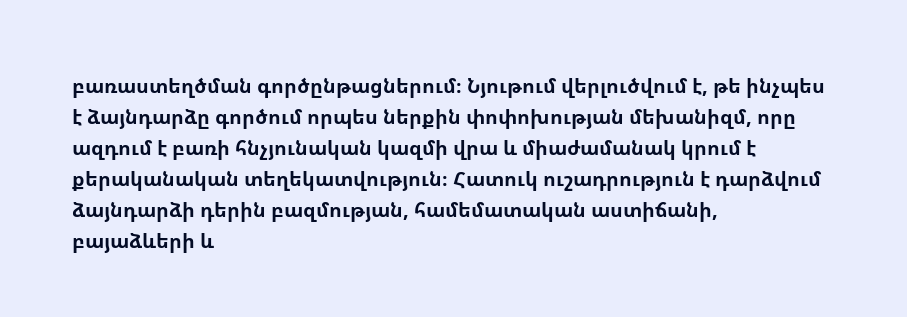բառաստեղծման գործընթացներում։ Նյութում վերլուծվում է, թե ինչպես է ձայնդարձը գործում որպես ներքին փոփոխության մեխանիզմ, որը ազդում է բառի հնչյունական կազմի վրա և միաժամանակ կրում է քերականական տեղեկատվություն։ Հատուկ ուշադրություն է դարձվում ձայնդարձի դերին բազմության, համեմատական աստիճանի, բայաձևերի և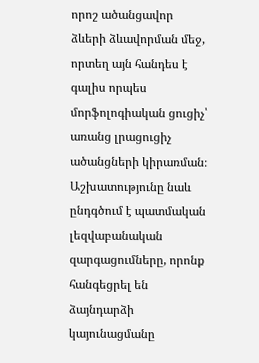որոշ ածանցավոր ձևերի ձևավորման մեջ, որտեղ այն հանդես է գալիս որպես մորֆոլոգիական ցուցիչ՝ առանց լրացուցիչ ածանցների կիրառման։ Աշխատությունը նաև ընդգծում է պատմական լեզվաբանական զարգացումները, որոնք հանգեցրել են ձայնդարձի կայունացմանը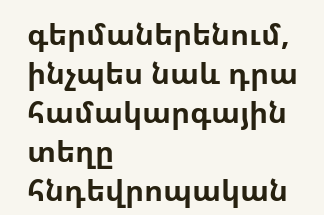գերմաներենում, ինչպես նաև դրա համակարգային տեղը հնդեվրոպական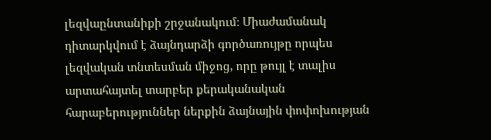լեզվաընտանիքի շրջանակում։ Միաժամանակ դիտարկվում է ձայնդարձի գործառույթը որպես լեզվական տնտեսման միջոց, որը թույլ է տալիս արտահայտել տարբեր քերականական հարաբերություններ ներքին ձայնային փոփոխության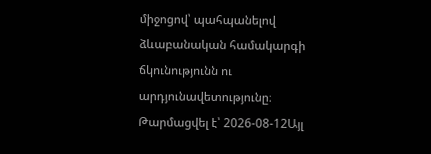միջոցով՝ պահպանելով ձևաբանական համակարգի ճկունությունն ու արդյունավետությունը։
Թարմացվել է՝ 2026-08-12Այլ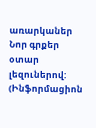առարկաներ
Նոր գրքեր օտար լեզուներով: (Ինֆորմացիոն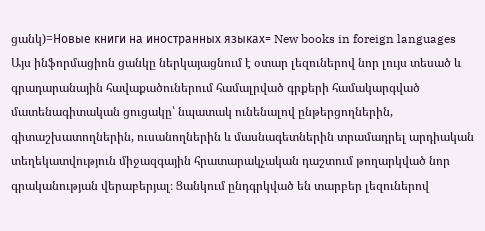ցանկ)=Новые книги на иностранных языках= New books in foreign languages
Այս ինֆորմացիոն ցանկը ներկայացնում է օտար լեզուներով նոր լույս տեսած և գրադարանային հավաքածուներում համալրված գրքերի համակարգված մատենագիտական ցուցակը՝ նպատակ ունենալով ընթերցողներին, գիտաշխատողներին, ուսանողներին և մասնագետներին տրամադրել արդիական տեղեկատվություն միջազգային հրատարակչական դաշտում թողարկված նոր գրականության վերաբերյալ։ Ցանկում ընդգրկված են տարբեր լեզուներով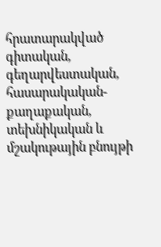հրատարակված գիտական, գեղարվեստական, հասարակական-քաղաքական, տեխնիկական և մշակութային բնույթի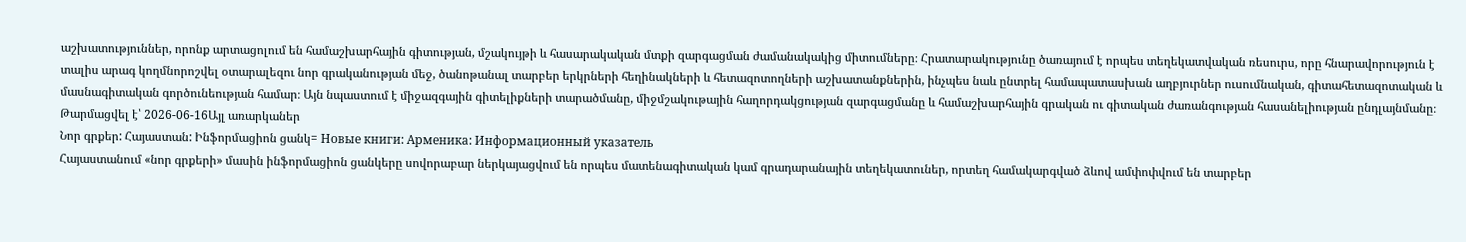աշխատություններ, որոնք արտացոլում են համաշխարհային գիտության, մշակույթի և հասարակական մտքի զարգացման ժամանակակից միտումները։ Հրատարակությունը ծառայում է որպես տեղեկատվական ռեսուրս, որը հնարավորություն է տալիս արագ կողմնորոշվել օտարալեզու նոր գրականության մեջ, ծանոթանալ տարբեր երկրների հեղինակների և հետազոտողների աշխատանքներին, ինչպես նաև ընտրել համապատասխան աղբյուրներ ուսումնական, գիտահետազոտական և մասնագիտական գործունեության համար։ Այն նպաստում է միջազգային գիտելիքների տարածմանը, միջմշակութային հաղորդակցության զարգացմանը և համաշխարհային գրական ու գիտական ժառանգության հասանելիության ընդլայնմանը։
Թարմացվել է՝ 2026-06-16Այլ առարկաներ
Նոր գրքեր: Հայաստան: Ինֆորմացիոն ցանկ= Новые книги: Арменика: Информационный указатель
Հայաստանում «նոր գրքերի» մասին ինֆորմացիոն ցանկերը սովորաբար ներկայացվում են որպես մատենագիտական կամ գրադարանային տեղեկատուներ, որտեղ համակարգված ձևով ամփոփվում են տարբեր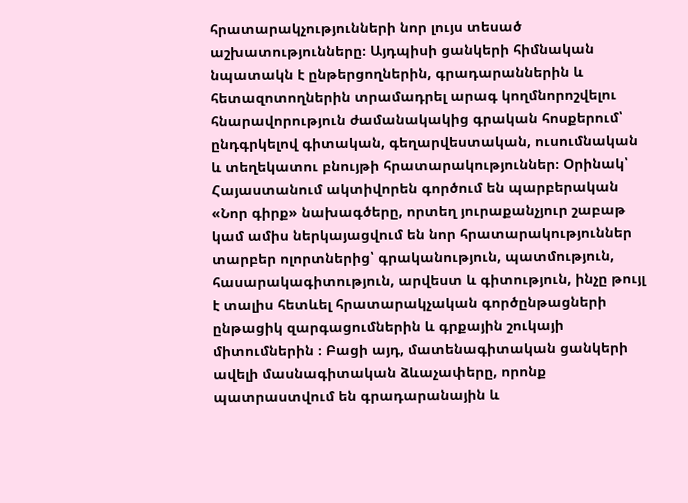հրատարակչությունների նոր լույս տեսած աշխատությունները։ Այդպիսի ցանկերի հիմնական նպատակն է ընթերցողներին, գրադարաններին և հետազոտողներին տրամադրել արագ կողմնորոշվելու հնարավորություն ժամանակակից գրական հոսքերում՝ ընդգրկելով գիտական, գեղարվեստական, ուսումնական և տեղեկատու բնույթի հրատարակություններ։ Օրինակ՝ Հայաստանում ակտիվորեն գործում են պարբերական «Նոր գիրք» նախագծերը, որտեղ յուրաքանչյուր շաբաթ կամ ամիս ներկայացվում են նոր հրատարակություններ տարբեր ոլորտներից՝ գրականություն, պատմություն, հասարակագիտություն, արվեստ և գիտություն, ինչը թույլ է տալիս հետևել հրատարակչական գործընթացների ընթացիկ զարգացումներին և գրքային շուկայի միտումներին ։ Բացի այդ, մատենագիտական ցանկերի ավելի մասնագիտական ձևաչափերը, որոնք պատրաստվում են գրադարանային և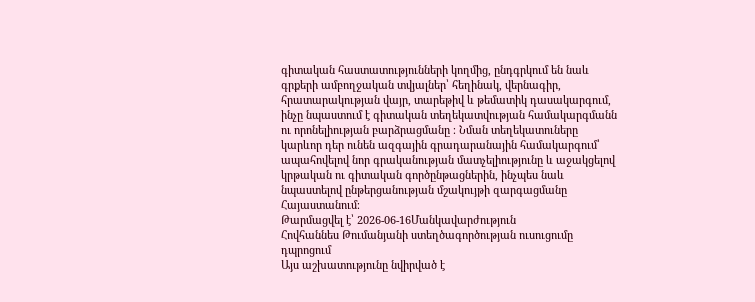գիտական հաստատությունների կողմից, ընդգրկում են նաև գրքերի ամբողջական տվյալներ՝ հեղինակ, վերնագիր, հրատարակության վայր, տարեթիվ և թեմատիկ դասակարգում, ինչը նպաստում է գիտական տեղեկատվության համակարգմանն ու որոնելիության բարձրացմանը ։ Նման տեղեկատուները կարևոր դեր ունեն ազգային գրադարանային համակարգում՝ ապահովելով նոր գրականության մատչելիությունը և աջակցելով կրթական ու գիտական գործընթացներին, ինչպես նաև նպաստելով ընթերցանության մշակույթի զարգացմանը Հայաստանում։
Թարմացվել է՝ 2026-06-16Մանկավարժություն
Հովհաննես Թումանյանի ստեղծագործության ուսուցումը դպրոցում
Այս աշխատությունը նվիրված է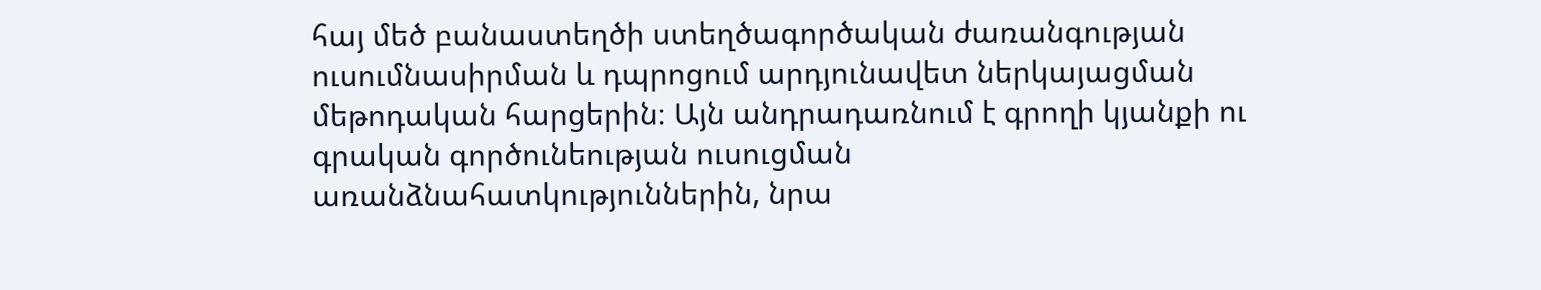հայ մեծ բանաստեղծի ստեղծագործական ժառանգության ուսումնասիրման և դպրոցում արդյունավետ ներկայացման մեթոդական հարցերին։ Այն անդրադառնում է գրողի կյանքի ու գրական գործունեության ուսուցման առանձնահատկություններին, նրա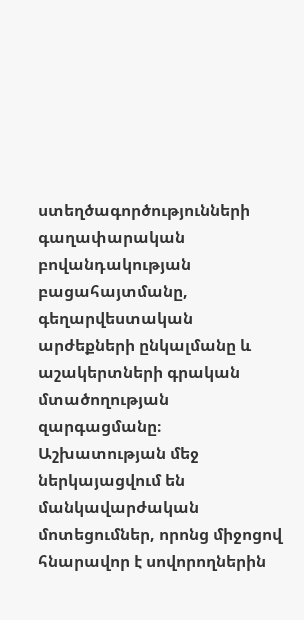ստեղծագործությունների գաղափարական բովանդակության բացահայտմանը, գեղարվեստական արժեքների ընկալմանը և աշակերտների գրական մտածողության զարգացմանը։ Աշխատության մեջ ներկայացվում են մանկավարժական մոտեցումներ, որոնց միջոցով հնարավոր է սովորողներին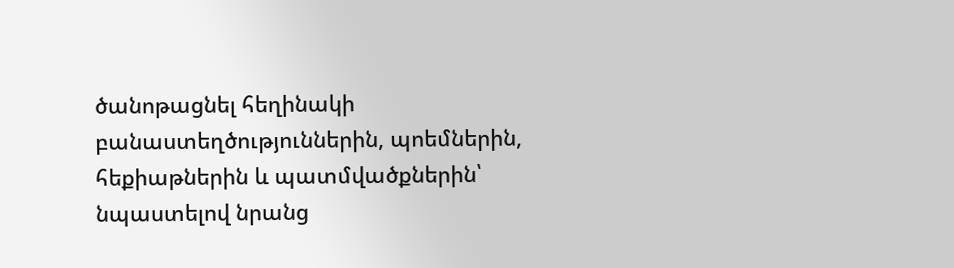ծանոթացնել հեղինակի բանաստեղծություններին, պոեմներին, հեքիաթներին և պատմվածքներին՝ նպաստելով նրանց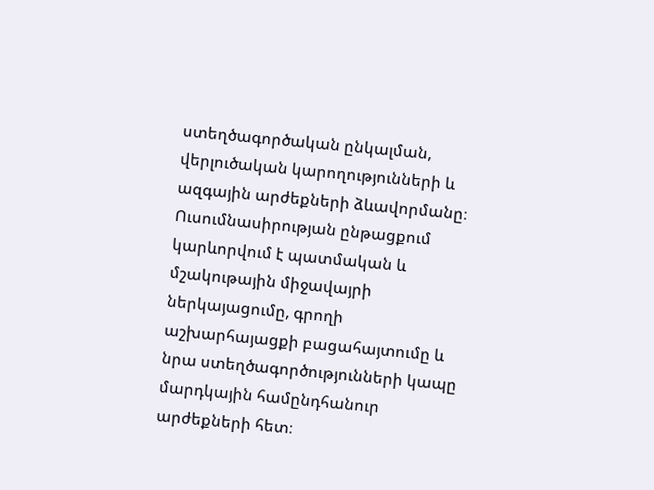ստեղծագործական ընկալման, վերլուծական կարողությունների և ազգային արժեքների ձևավորմանը։ Ուսումնասիրության ընթացքում կարևորվում է պատմական և մշակութային միջավայրի ներկայացումը, գրողի աշխարհայացքի բացահայտումը և նրա ստեղծագործությունների կապը մարդկային համընդհանուր արժեքների հետ։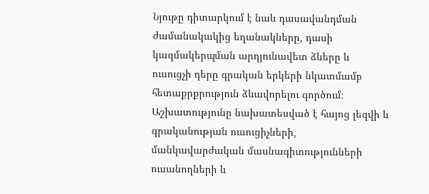Նյութը դիտարկում է նաև դասավանդման ժամանակակից եղանակները, դասի կազմակերպման արդյունավետ ձևերը և ուսուցչի դերը գրական երկերի նկատմամբ հետաքրքրություն ձևավորելու գործում։ Աշխատությունը նախատեսված է հայոց լեզվի և գրականության ուսուցիչների, մանկավարժական մասնագիտությունների ուսանողների և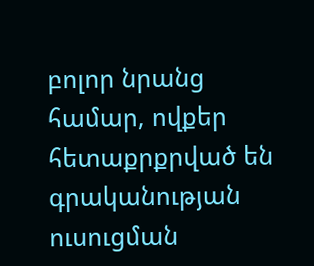բոլոր նրանց համար, ովքեր հետաքրքրված են գրականության ուսուցման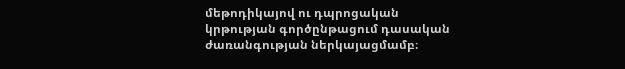մեթոդիկայով ու դպրոցական կրթության գործընթացում դասական ժառանգության ներկայացմամբ։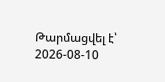Թարմացվել է՝ 2026-08-10